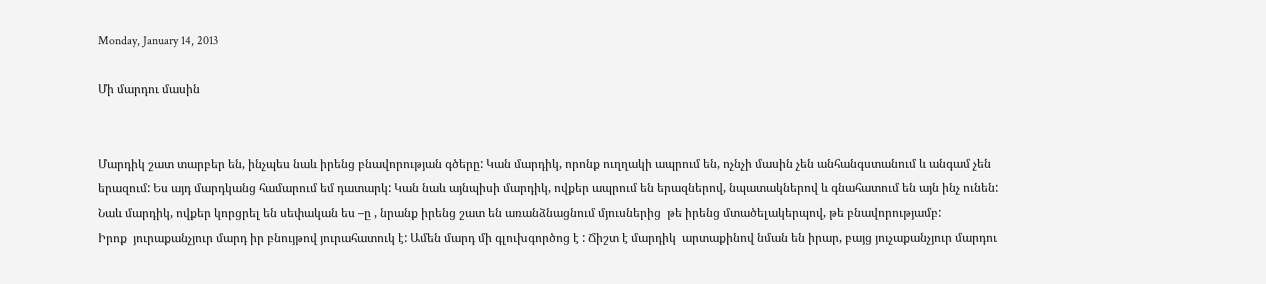Monday, January 14, 2013

Մի մարդու մասին


Մարդիկ շատ տարբեր են, ինչպես նաև իրենց բնավորության գծերը: Կան մարդիկ, որոնք ուղղակի ապրում են, ոչնչի մասին չեն անհանգստանում և անգամ չեն երազում: Ես այդ մարդկանց համարում եմ դատարկ: Կան նաև այնպիսի մարդիկ, ովքեր ապրում են երազներով, նպատակներով և գնահատում են այն ինչ ունեն: Նաև մարդիկ, ովքեր կորցրել են սեփական ես –ը , նրանք իրենց շատ են առանձնացնում մյուսներից  թե իրենց մտածելակերպով, թե բնավորությամբ:
Իրոք  յուրաքանչյուր մարդ իր բնույթով յուրահատուկ է: Ամեն մարդ մի գլուխգործոց է : Ճիշտ է մարդիկ  արտաքինով նման են իրար, բայց յուչաքանչյուր մարդու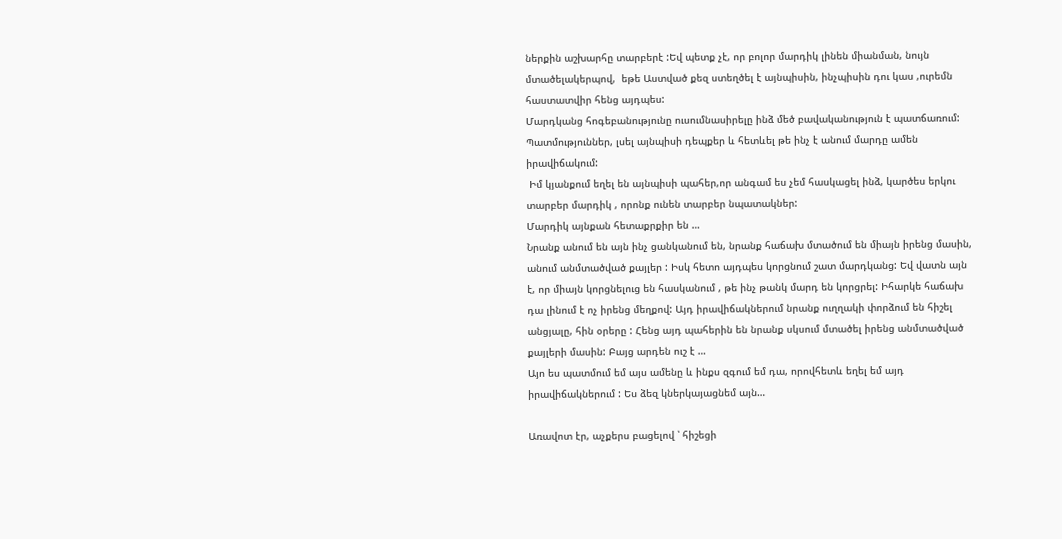ներքին աշխարհը տարբերէ :Եվ պետք չէ, որ բոլոր մարդիկ լինեն միանման, նույն մտածելակերպով,  եթե Աստված քեզ ստեղծել է այնպիսին, ինչպիսին դու կաս ,ուրեմն հաստատվիր հենց այդպես:
Մարդկանց հոգեբանությունը ուսումնասիրելը ինձ մեծ բավականություն է պատճառում: Պատմություններ, լսել այնպիսի դեպքեր և հետևել թե ինչ է անում մարդը ամեն իրավիճակում:
 Իմ կյանքում եղել են այնպիսի պահեր,որ անգամ ես չեմ հասկացել ինձ, կարծես երկու տարբեր մարդիկ , որոնք ունեն տարբեր նպատակներ:
Մարդիկ այնքան հետաքրքիր են …
Նրանք անում են այն ինչ ցանկանում են, նրանք հաճախ մտածում են միայն իրենց մասին, անում անմտածված քայլեր : Իսկ հետո այդպես կորցնում շատ մարդկանց: Եվ վատն այն է, որ միայն կորցնելուց են հասկանում , թե ինչ թանկ մարդ են կորցրել: Իհարկե հաճախ դա լինում է ոչ իրենց մեղքով: Այդ իրավիճակներում նրանք ուղղակի փորձում են հիշել անցյալը, հին օրերը : Հենց այդ պահերին են նրանք սկսում մտածել իրենց անմտածված քայլերի մասին: Բայց արդեն ուշ է …
Այո ես պատմում եմ այս ամենը և ինքս զգում եմ դա, որովհետև եղել եմ այդ  իրավիճակներում : Ես ձեզ կներկայացնեմ այն…

Առավոտ էր, աչքերս բացելով ՝ հիշեցի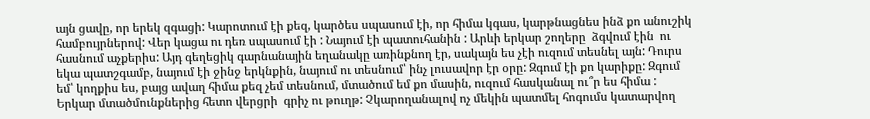այն ցավը, որ երեկ զգացի: Կարոտում էի քեզ, կարծես սպասում էի, որ հիմա կգաս, կարթնացնես ինձ քո անուշիկ համբույրներով: Վեր կացա ու դեռ սպասում էի : Նայում էի պատուհանին : Արևի երկար շողերը  ձգվում էին  ու հասնում աչքերիս: Այդ գեղեցիկ գարնանային եղանակը առինքնող էր, սակայն ես չէի ուզում տեսնել այն: Դուրս եկա պատշգամբ, նայում էի ջինջ երկնքին, նայում ու տեսնում՝ ինչ լուսավոր էր օրը: Զգում էի քո կարիքը: Զգում եմ՝ կողքիս ես, բայց ավաղ հիմա քեզ չեմ տեսնում, մտածում եմ քո մասին, ուզում հասկանալ ու՞ր ես հիմա : Երկար մտածմունքներից հետո վերցրի  գրիչ ու թուղթ: Չկարողանալով ոչ մեկին պատմել հոգումս կատարվող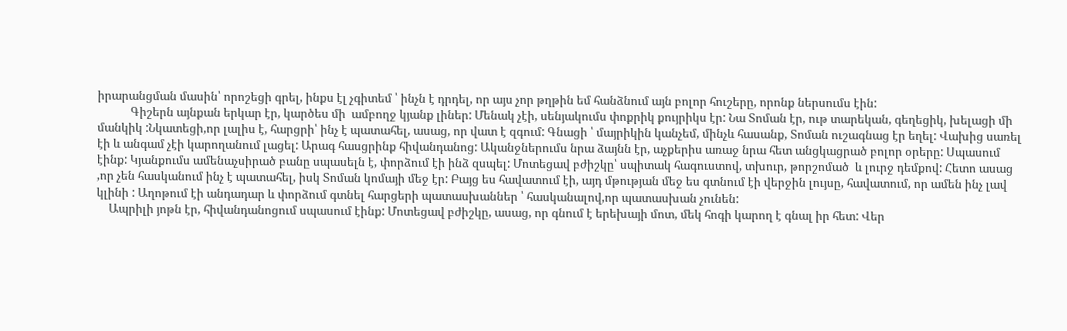իրարանցման մասին՝ որոշեցի գրել, ինքս էլ չգիտեմ ՝ ինչն է դրդել, որ այս չոր թղթին եմ հանձնում այն բոլոր հուշերը, որոնք ներսումս էին:
           Գիշերն այնքան երկար էր, կարծես մի  ամբողջ կյանք լիներ: Մենակ չէի, սենյակումս փոքրիկ քույրիկս էր: Նա Տոման էր, ութ տարեկան, գեղեցիկ, խելացի մի մանկիկ :Նկատեցի,որ լալիս է, հարցրի՝ ինչ է պատահել, ասաց, որ վատ է զգում: Գնացի ՝ մայրիկին կանչեմ, մինչև հասանք, Տոման ուշագնաց էր եղել: Վախից սառել էի և անգամ չէի կարողանում լացել: Արագ հասցրինք հիվանդանոց: Ականջներումս նրա ձայնն էր, աչքերիս առաջ նրա հետ անցկացրած բոլոր օրերը: Սպասում էինք: Կյանքումս ամենաչսիրած բանը սպասելն է, փորձում էի ինձ զսպել: Մոտեցավ բժիշկը՝ սպիտակ հագուստով, տխուր, թորշոմած  և լուրջ դեմքով: Հետո ասաց ,որ չեն հասկանում ինչ է պատահել, իսկ Տոման կոմայի մեջ էր: Բայց ես հավատում էի, այդ մթության մեջ ես գտնում էի վերջին լույսը, հավատում, որ ամեն ինչ լավ կլինի : Աղոթում էի անդադար և փորձում գտնել հարցերի պատասխաններ ՝ հասկանալով,որ պատասխան չունեն:
    Ապրիլի յոթն էր, հիվանդանոցում սպասում էինք: Մոտեցավ բժիշկը, ասաց, որ գնում է երեխայի մոտ, մեկ հոգի կարող է գնալ իր հետ: Վեր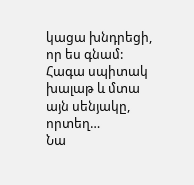կացա խնդրեցի, որ ես գնամ: Հագա սպիտակ խալաթ և մտա այն սենյակը, որտեղ…
Նա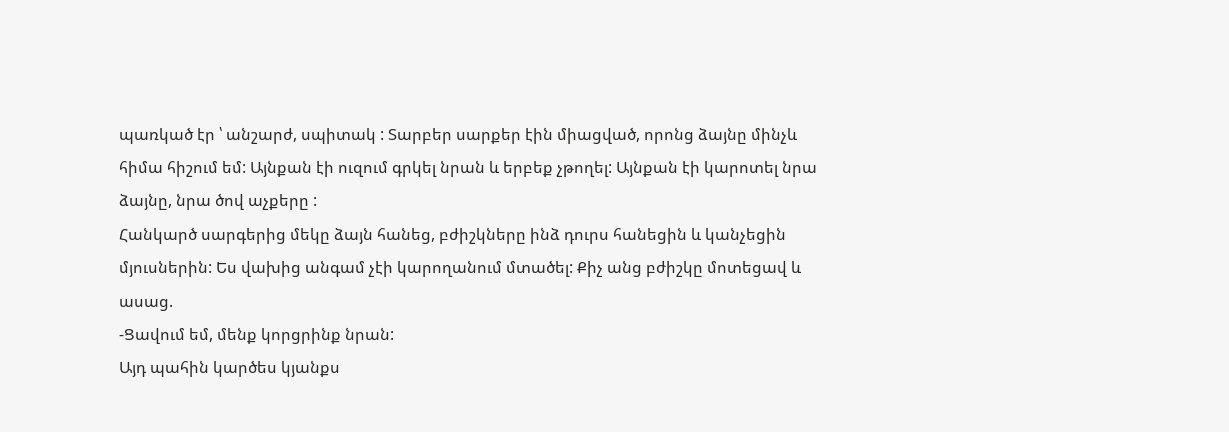պառկած էր ՝ անշարժ, սպիտակ : Տարբեր սարքեր էին միացված, որոնց ձայնը մինչև հիմա հիշում եմ: Այնքան էի ուզում գրկել նրան և երբեք չթողել: Այնքան էի կարոտել նրա ձայնը, նրա ծով աչքերը :
Հանկարծ սարգերից մեկը ձայն հանեց, բժիշկները ինձ դուրս հանեցին և կանչեցին մյուսներին: Ես վախից անգամ չէի կարողանում մտածել: Քիչ անց բժիշկը մոտեցավ և ասաց.
-Ցավում եմ, մենք կորցրինք նրան:
Այդ պահին կարծես կյանքս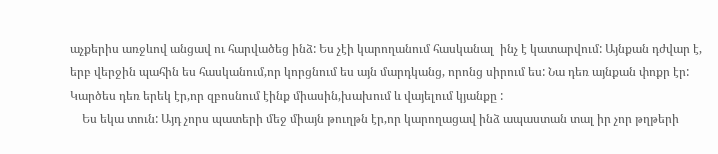աչքերիս առջևով անցավ ու հարվածեց ինձ: Ես չէի կարողանում հասկանալ  ինչ է կատարվում: Այնքան դժվար է, երբ վերջին պահին ես հասկանում,որ կորցնում ես այն մարդկանց, որոնց սիրում ես: Նա դեռ այնքան փոքր էր: Կարծես դեռ երեկ էր,որ զբոսնում էինք միասին,խախում և վայելում կյանքը :
    Ես եկա տուն: Այդ չորս պատերի մեջ միայն թուղթն էր,որ կարողացավ ինձ ապաստան տալ իր չոր թղթերի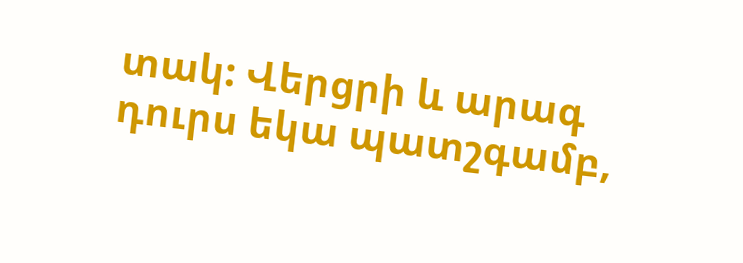տակ: Վերցրի և արագ դուրս եկա պատշգամբ,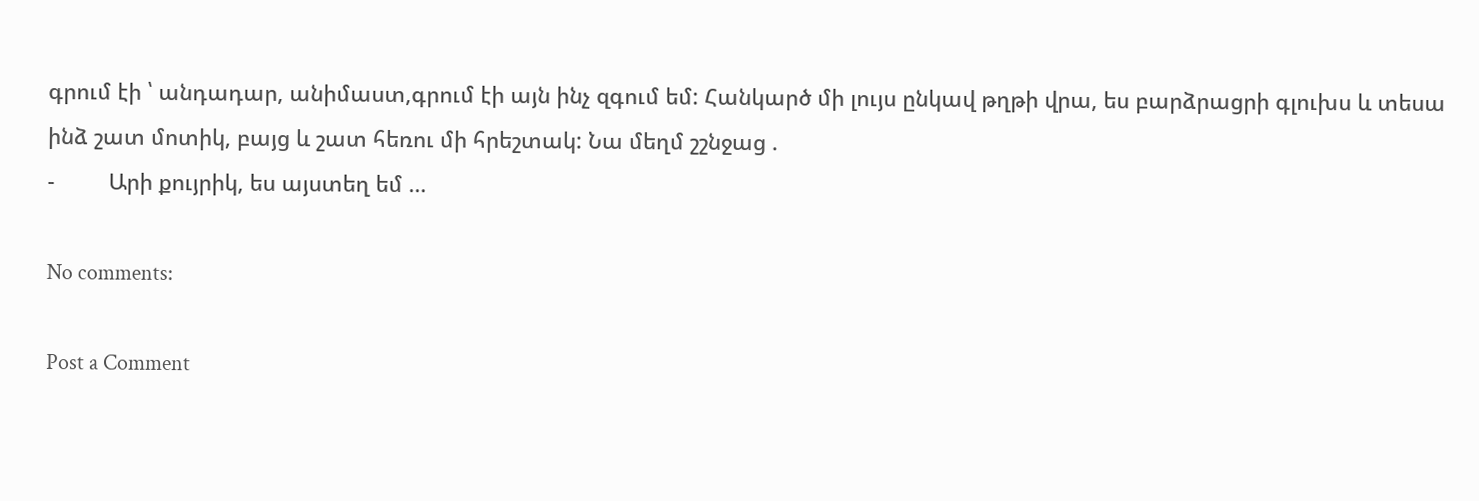գրում էի ՝ անդադար, անիմաստ,գրում էի այն ինչ զգում եմ: Հանկարծ մի լույս ընկավ թղթի վրա, ես բարձրացրի գլուխս և տեսա ինձ շատ մոտիկ, բայց և շատ հեռու մի հրեշտակ: Նա մեղմ շշնջաց .
-         Արի քույրիկ, ես այստեղ եմ …

No comments:

Post a Comment